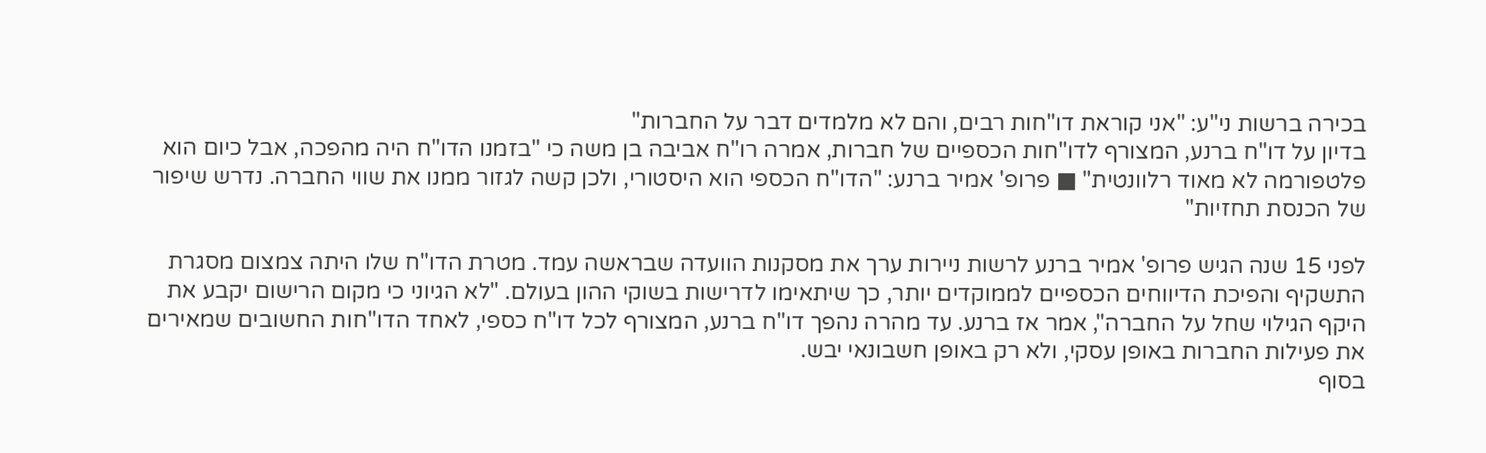בכירה ברשות ני"ע: "אני קוראת דו"חות רבים, והם לא מלמדים דבר על החברות"
בדיון על דו"ח ברנע, המצורף לדו"חות הכספיים של חברות, אמרה רו"ח אביבה בן משה כי "בזמנו הדו"ח היה מהפכה, אבל כיום הוא פלטפורמה לא מאוד רלוונטית" ■ פרופ' אמיר ברנע: "הדו"ח הכספי הוא היסטורי, ולכן קשה לגזור ממנו את שווי החברה. נדרש שיפור של הכנסת תחזיות"

לפני 15 שנה הגיש פרופ' אמיר ברנע לרשות ניירות ערך את מסקנות הוועדה שבראשה עמד. מטרת הדו"ח שלו היתה צמצום מסגרת התשקיף והפיכת הדיווחים הכספיים לממוקדים יותר, כך שיתאימו לדרישות בשוקי ההון בעולם. "לא הגיוני כי מקום הרישום יקבע את היקף הגילוי שחל על החברה", אמר אז ברנע. עד מהרה נהפך דו"ח ברנע, המצורף לכל דו"ח כספי, לאחד הדו"חות החשובים שמאירים את פעילות החברות באופן עסקי, ולא רק באופן חשבונאי יבש.
בסוף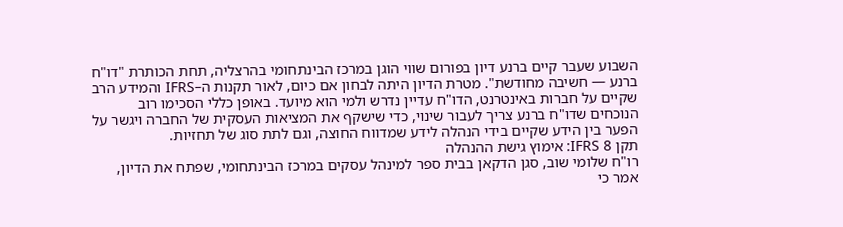השבוע שעבר קיים ברנע דיון בפורום שווי הוגן במרכז הבינתחומי בהרצליה, תחת הכותרת "דו"ח ברנע — חשיבה מחודשת". מטרת הדיון היתה לבחון אם כיום, לאור תקנות ה–IFRS והמידע הרב שקיים על חברות באינטרנט, הדו"ח עדיין נדרש ולמי הוא מיועד. באופן כללי הסכימו רוב הנוכחים שדו"ח ברנע צריך לעבור שינוי, כדי שישקף את המציאות העסקית של החברה ויגשר על הפער בין הידע שקיים בידי הנהלה לידע שמדווח החוצה, וגם לתת סוג של תחזיות.
תקן 8 IFRS: אימוץ גישת ההנהלה
רו"ח שלומי שוב, סגן הדקאן בבית ספר למינהל עסקים במרכז הבינתחומי, שפתח את הדיון, אמר כי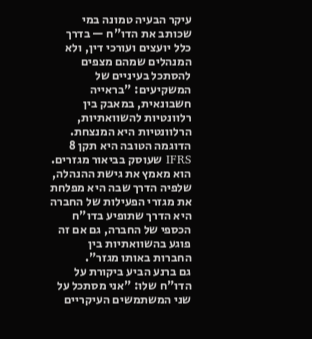עיקר הבעיה טמונה במי שכותב את הדו"ח — בדרך כלל יועצים ועורכי דין, ולא המנהלים שמהם מצפים להסתכל בעיניים של המשקיעים: "בראייה חשבונאית, במאבק בין רלוונטיות להשוואתיות, הרלוונטיות היא המנצחת. הדוגמה הטובה היא תקן 8 IFRS שעוסק בביאור מגזרים. הוא מאמץ את גישת ההנהלה, שלפיה הדרך שבה היא מפלחת את מגזרי הפעילות של החברה היא הדרך שתופיע בדו"ח הכספי של החברה, גם אם זה פוגע בהשוואתיות בין החברות באותו מגזר".
גם ברנע הביע ביקורת על הדו"ח שלו: "אני מסתכל על שני המשתמשים העיקריים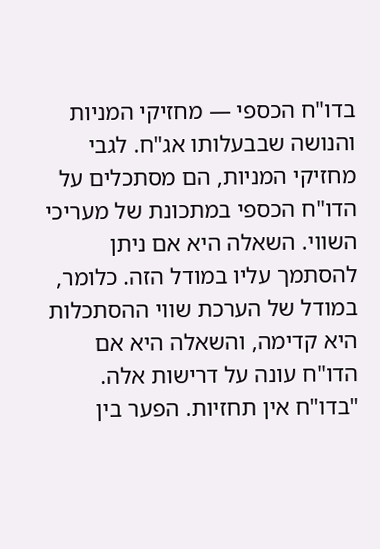בדו"ח הכספי — מחזיקי המניות והנושה שבבעלותו אג"ח. לגבי מחזיקי המניות, הם מסתכלים על הדו"ח הכספי במתכונת של מעריכי השווי. השאלה היא אם ניתן להסתמך עליו במודל הזה. כלומר, במודל של הערכת שווי ההסתכלות היא קדימה, והשאלה היא אם הדו"ח עונה על דרישות אלה.
"בדו"ח אין תחזיות. הפער בין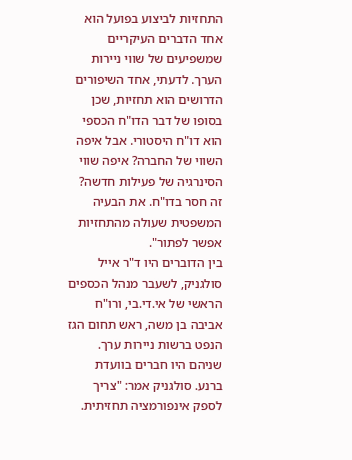התחזיות לביצוע בפועל הוא אחד הדברים העיקריים שמשפיעים של שווי ניירות הערך. לדעתי, אחד השיפורים הדרושים הוא תחזיות, שכן בסופו של דבר הדו"ח הכספי הוא דו"ח היסטורי. אבל איפה השווי של החברה? איפה שווי הסינרגיה של פעילות חדשה? זה חסר בדו"ח. את הבעיה המשפטית שעולה מהתחזיות אפשר לפתור".
בין הדוברים היו ד"ר אייל סולגניק, לשעבר מנהל הכספים הראשי של אי.די.בי, ורו"ח אביבה בן משה, ראש תחום הגז הנפט ברשות ניירות ערך. שניהם היו חברים בוועדת ברנע. סולגניק אמר: "צריך לספק אינפורמציה תחזיתית.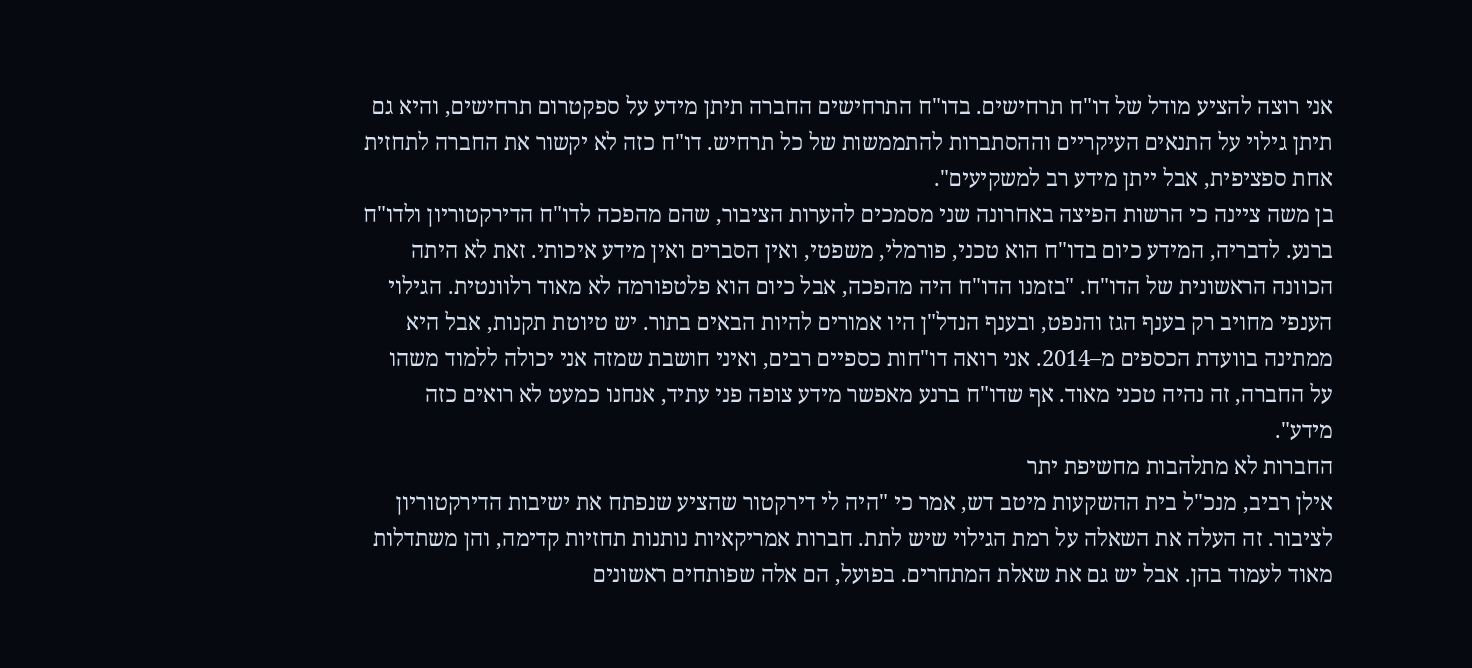אני רוצה להציע מודל של דו"ח תרחישים. בדו"ח התרחישים החברה תיתן מידע על ספקטרום תרחישים, והיא גם תיתן גילוי על התנאים העיקריים וההסתברות להתממשות של כל תרחיש. דו"ח כזה לא יקשור את החברה לתחזית אחת ספציפית, אבל ייתן מידע רב למשקיעים".
בן משה ציינה כי הרשות הפיצה באחרונה שני מסמכים להערות הציבור, שהם מהפכה לדו"ח הדירקטוריון ולדו"ח ברנע. לדבריה, המידע כיום בדו"ח הוא טכני, פורמלי, משפטי, ואין הסברים ואין מידע איכותי. זאת לא היתה הכוונה הראשונית של הדו"ח. "בזמנו הדו"ח היה מהפכה, אבל כיום הוא פלטפורמה לא מאוד רלוונטית. הגילוי הענפי מחויב רק בענף הגז והנפט, ובענף הנדל"ן היו אמורים להיות הבאים בתור. יש טיוטת תקנות, אבל היא ממתינה בוועדת הכספים מ–2014. אני רואה דו"חות כספיים רבים, ואיני חושבת שמזה אני יכולה ללמוד משהו על החברה, זה נהיה טכני מאוד. אף שדו"ח ברנע מאפשר מידע צופה פני עתיד, אנחנו כמעט לא רואים כזה מידע".
החברות לא מתלהבות מחשיפת יתר
אילן רביב, מנכ"ל בית ההשקעות מיטב דש, אמר כי "היה לי דירקטור שהציע שנפתח את ישיבות הדירקטוריון לציבור. זה העלה את השאלה על רמת הגילוי שיש לתת. חברות אמריקאיות נותנות תחזיות קדימה, והן משתדלות מאוד לעמוד בהן. אבל יש גם את שאלת המתחרים. בפועל, הם אלה שפותחים ראשונים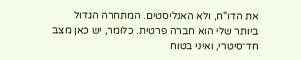את הדו"ח, ולא האנליסטים. המתחרה הגדול ביותר שלי הוא חברה פרטית. כלומר, יש כאן מצב חד־סיטרי, ואיני בטוח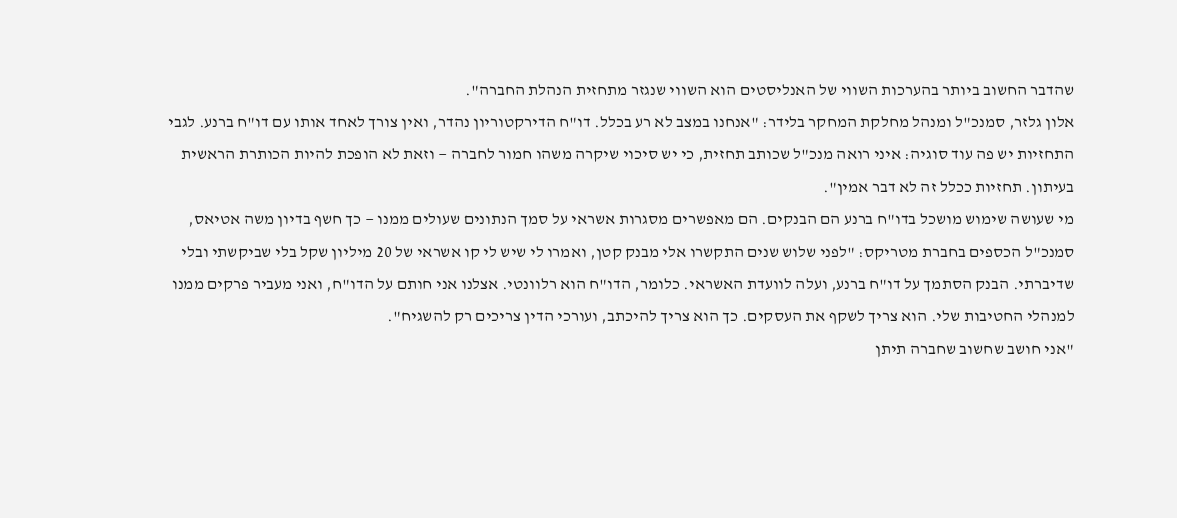שהדבר החשוב ביותר בהערכות השווי של האנליסטים הוא השווי שנגזר מתחזית הנהלת החברה".
אלון גלזר, סמנכ"ל ומנהל מחלקת המחקר בלידר: "אנחנו במצב לא רע בכלל. דו"ח הדירקטוריון נהדר, ואין צורך לאחד אותו עם דו"ח ברנע. לגבי התחזיות יש פה עוד סוגיה: איני רואה מנכ"ל שכותב תחזית, כי יש סיכוי שיקרה משהו חמור לחברה — וזאת לא הופכת להיות הכותרת הראשית בעיתון. תחזיות ככלל זה לא דבר אמין".
מי שעושה שימוש מושכל בדו"ח ברנע הם הבנקים. הם מאפשרים מסגרות אשראי על סמך הנתונים שעולים ממנו — כך חשף בדיון משה אטיאס, סמנכ"ל הכספים בחברת מטריקס: "לפני שלוש שנים התקשרו אלי מבנק קטן, ואמרו לי שיש לי קו אשראי של 20 מיליון שקל בלי שביקשתי ובלי שדיברתי. הבנק הסתמך על דו"ח ברנע, ועלה לוועדת האשראי. כלומר, הדו"ח הוא רלוונטי. אצלנו אני חותם על הדו"ח, ואני מעביר פרקים ממנו למנהלי החטיבות שלי. הוא צריך לשקף את העסקים. כך הוא צריך להיכתב, ועורכי הדין צריכים רק להשגיח".
"אני חושב שחשוב שחברה תיתן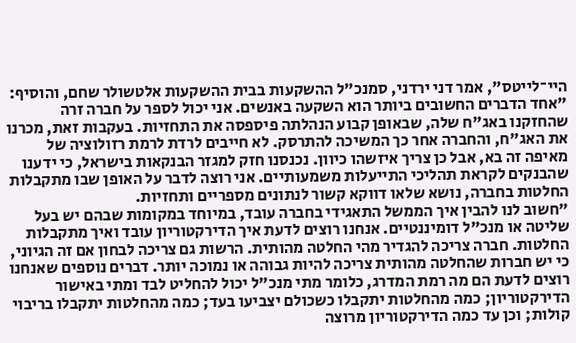היי־לייטס", אמר דני ירדני, סמנכ"ל ההשקעות בבית ההשקעות אלטשולר שחם, והוסיף: "אחד הדברים החשובים ביותר הוא השקעה באנשים. אני יכול לספר על חברה זרה שהחזקנו באג"ח שלה, שבאופן קבוע הנהלתה פיספסה את התחזיות. בעקבות זאת, מכרנו את האג"ח, והחברה אחר כך המשיכה להתרסק. לא חייבים לרדת לרמת רזולוציה של מאיפה זה בא, אבל כן צריך איזשהו כיוון. נכנסנו חזק למגזר הבנקאות בישראל, כי ידענו שהבנקים לקראת תהליכי התייעלות משמעותיים. אני רוצה לדבר על האופן שבו מתקבלות החלטות בחברה, נושא שלאו דווקא קשור לנתונים מספריים ותחזיות.
"חשוב לנו להבין איך הממשל התאגידי בחברה עובד, במיוחד במקומות שבהם יש בעל שליטה או מנכ"ל דומיננטיים. אנחנו רוצים לדעת איך הדירקטוריון עובד ואיך מתקבלות החלטות. חברה צריכה להגדיר מהי החלטה מהותית. הרשות גם צריכה לבחון אם זה הגיוני, כי יש חברות שהחלטה מהותית צריכה להיות גבוהה או נמוכה יותר. דברים נוספים שאנחנו רוצים לדעת הם מה רמת המדרג, כלומר מתי מנכ"ל יכול להחליט לבד ומתי באישור הדירקטוריון; כמה מהחלטות יתקבלו כשכולם יצביעו בעד; כמה מהחלטות יתקבלו בריבוי קולות; וכן עד כמה הדירקטוריון מרוצה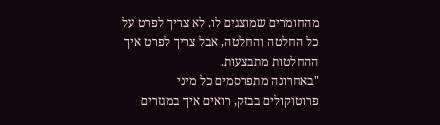מהחומרים שמוצגים לו. לא צריך לפרט על כל החלטה והחלטה, אבל צריך לפרט איך ההחלטות מתבצעות.
"באחרונה מתפרסמים כל מיני פרוטוקולים בבזק, רואים איך במגזרים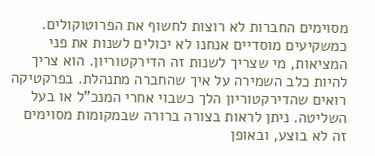מסוימים החברות לא רוצות לחשוף את הפרוטוקולים. כמשקיעים מוסדיים אנחנו לא יכולים לשנות את פני המציאות, מי שצריך לשנות זה הדירקטוריון. הוא צריך להיות כלב השמירה על איך שהחברה מתנהלת. בפרקטיקה רואים שהדירקטוריון הלך כשבוי אחרי המנכ"ל או בעל השליטה. ניתן לראות בצורה ברורה שבמקומות מסוימים זה לא בוצע, ובאופן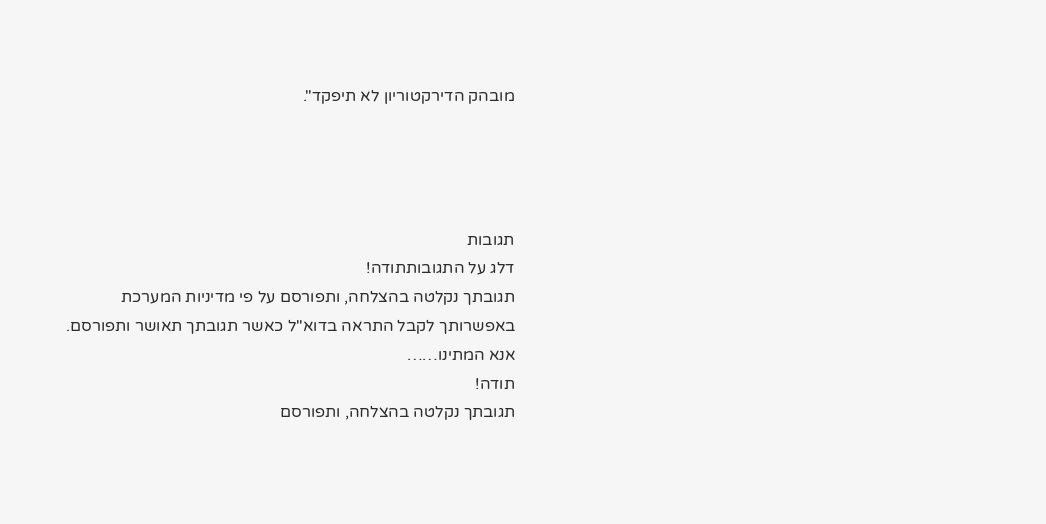מובהק הדירקטוריון לא תיפקד".




תגובות
דלג על התגובותתודה!
תגובתך נקלטה בהצלחה, ותפורסם על פי מדיניות המערכת
באפשרותך לקבל התראה בדוא"ל כאשר תגובתך תאושר ותפורסם.
אנא המתינו……
תודה!
תגובתך נקלטה בהצלחה, ותפורסם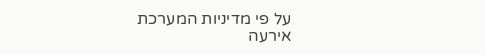על פי מדיניות המערכת
אירעה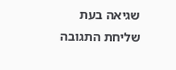שגיאה בעת שליחת התגובה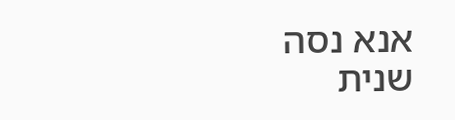אנא נסה שנית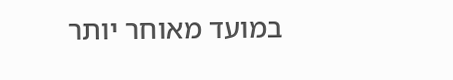במועד מאוחר יותר